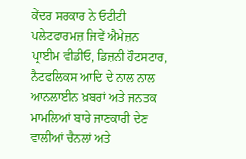ਕੇਂਦਰ ਸਰਕਾਰ ਨੇ ਓਟੀਟੀ ਪਲੇਟਫਾਰਮਜ਼ ਜਿਵੇਂ ਐਮੇਜ਼ਨ ਪ੍ਰਾਈਮ ਵੀਡੀਓ, ਡਿਜ਼ਨੀ ਹੌਟਸਟਾਰ, ਨੈਟਫਲਿਕਸ ਆਦਿ ਦੇ ਨਾਲ ਨਾਲ ਆਨਲਾਈਨ ਖ਼ਬਰਾਂ ਅਤੇ ਜਨਤਕ ਮਾਮਲਿਆਂ ਬਾਰੇ ਜਾਣਕਾਰੀ ਦੇਣ ਵਾਲੀਆਂ ਚੈਨਲਾਂ ਅਤੇ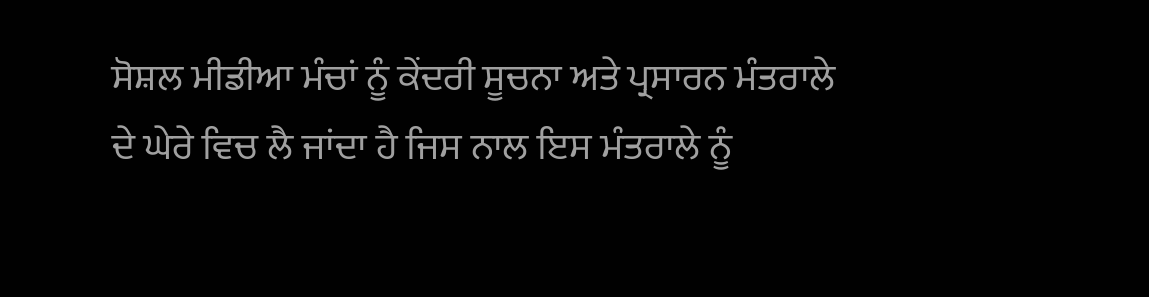ਸੋਸ਼ਲ ਮੀਡੀਆ ਮੰਚਾਂ ਨੂੰ ਕੇਂਦਰੀ ਸੂਚਨਾ ਅਤੇ ਪ੍ਰਸਾਰਨ ਮੰਤਰਾਲੇ ਦੇ ਘੇਰੇ ਵਿਚ ਲੈ ਜਾਂਦਾ ਹੈ ਜਿਸ ਨਾਲ ਇਸ ਮੰਤਰਾਲੇ ਨੂੰ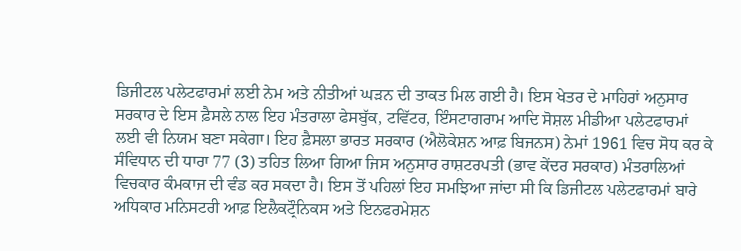ਡਿਜੀਟਲ ਪਲੇਟਫਾਰਮਾਂ ਲਈ ਨੇਮ ਅਤੇ ਨੀਤੀਆਂ ਘੜਨ ਦੀ ਤਾਕਤ ਮਿਲ ਗਈ ਹੈ। ਇਸ ਖੇਤਰ ਦੇ ਮਾਹਿਰਾਂ ਅਨੁਸਾਰ ਸਰਕਾਰ ਦੇ ਇਸ ਫ਼ੈਸਲੇ ਨਾਲ ਇਹ ਮੰਤਰਾਲਾ ਫੇਸਬੁੱਕ, ਟਵਿੱਟਰ, ਇੰਸਟਾਗਰਾਮ ਆਦਿ ਸੋਸ਼ਲ ਮੀਡੀਆ ਪਲੇਟਫਾਰਮਾਂ ਲਈ ਵੀ ਨਿਯਮ ਬਣਾ ਸਕੇਗਾ। ਇਹ ਫ਼ੈਸਲਾ ਭਾਰਤ ਸਰਕਾਰ (ਐਲੋਕੇਸ਼ਨ ਆਫ਼ ਬਿਜਨਸ) ਨੇਮਾਂ 1961 ਵਿਚ ਸੋਧ ਕਰ ਕੇ ਸੰਵਿਧਾਨ ਦੀ ਧਾਰਾ 77 (3) ਤਹਿਤ ਲਿਆ ਗਿਆ ਜਿਸ ਅਨੁਸਾਰ ਰਾਸ਼ਟਰਪਤੀ (ਭਾਵ ਕੇਂਦਰ ਸਰਕਾਰ) ਮੰਤਰਾਲਿਆਂ ਵਿਚਕਾਰ ਕੰਮਕਾਜ ਦੀ ਵੰਡ ਕਰ ਸਕਦਾ ਹੈ। ਇਸ ਤੋਂ ਪਹਿਲਾਂ ਇਹ ਸਮਝਿਆ ਜਾਂਦਾ ਸੀ ਕਿ ਡਿਜੀਟਲ ਪਲੇਟਫਾਰਮਾਂ ਬਾਰੇ ਅਧਿਕਾਰ ਮਨਿਸਟਰੀ ਆਫ਼ ਇਲੈਕਟ੍ਰੌਨਿਕਸ ਅਤੇ ਇਨਫਰਮੇਸ਼ਨ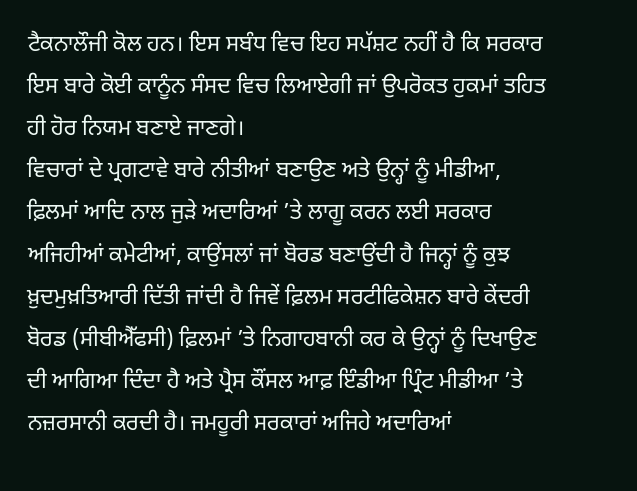ਟੈਕਨਾਲੌਜੀ ਕੋਲ ਹਨ। ਇਸ ਸਬੰਧ ਵਿਚ ਇਹ ਸਪੱਸ਼ਟ ਨਹੀਂ ਹੈ ਕਿ ਸਰਕਾਰ ਇਸ ਬਾਰੇ ਕੋਈ ਕਾਨੂੰਨ ਸੰਸਦ ਵਿਚ ਲਿਆਏਗੀ ਜਾਂ ਉਪਰੋਕਤ ਹੁਕਮਾਂ ਤਹਿਤ ਹੀ ਹੋਰ ਨਿਯਮ ਬਣਾਏ ਜਾਣਗੇ।
ਵਿਚਾਰਾਂ ਦੇ ਪ੍ਰਗਟਾਵੇ ਬਾਰੇ ਨੀਤੀਆਂ ਬਣਾਉਣ ਅਤੇ ਉਨ੍ਹਾਂ ਨੂੰ ਮੀਡੀਆ, ਫ਼ਿਲਮਾਂ ਆਦਿ ਨਾਲ ਜੁੜੇ ਅਦਾਰਿਆਂ ’ਤੇ ਲਾਗੂ ਕਰਨ ਲਈ ਸਰਕਾਰ ਅਜਿਹੀਆਂ ਕਮੇਟੀਆਂ, ਕਾਉਂਸਲਾਂ ਜਾਂ ਬੋਰਡ ਬਣਾਉਂਦੀ ਹੈ ਜਿਨ੍ਹਾਂ ਨੂੰ ਕੁਝ ਖ਼ੁਦਮੁਖ਼ਤਿਆਰੀ ਦਿੱਤੀ ਜਾਂਦੀ ਹੈ ਜਿਵੇਂ ਫ਼ਿਲਮ ਸਰਟੀਫਿਕੇਸ਼ਨ ਬਾਰੇ ਕੇਂਦਰੀ ਬੋਰਡ (ਸੀਬੀਐੱਫਸੀ) ਫ਼ਿਲਮਾਂ ’ਤੇ ਨਿਗਾਹਬਾਨੀ ਕਰ ਕੇ ਉਨ੍ਹਾਂ ਨੂੰ ਦਿਖਾਉਣ ਦੀ ਆਗਿਆ ਦਿੰਦਾ ਹੈ ਅਤੇ ਪ੍ਰੈਸ ਕੌਂਸਲ ਆਫ਼ ਇੰਡੀਆ ਪ੍ਰਿੰਟ ਮੀਡੀਆ ’ਤੇ ਨਜ਼ਰਸਾਨੀ ਕਰਦੀ ਹੈ। ਜਮਹੂਰੀ ਸਰਕਾਰਾਂ ਅਜਿਹੇ ਅਦਾਰਿਆਂ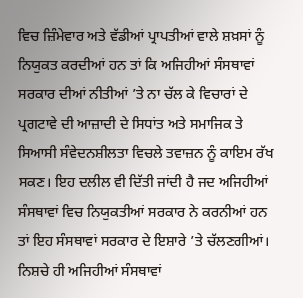ਵਿਚ ਜ਼ਿੰਮੇਵਾਰ ਅਤੇ ਵੱਡੀਆਂ ਪ੍ਰਾਪਤੀਆਂ ਵਾਲੇ ਸ਼ਖ਼ਸਾਂ ਨੂੰ ਨਿਯੁਕਤ ਕਰਦੀਆਂ ਹਨ ਤਾਂ ਕਿ ਅਜਿਹੀਆਂ ਸੰਸਥਾਵਾਂ ਸਰਕਾਰ ਦੀਆਂ ਨੀਤੀਆਂ ’ਤੇ ਨਾ ਚੱਲ ਕੇ ਵਿਚਾਰਾਂ ਦੇ ਪ੍ਰਗਟਾਵੇ ਦੀ ਆਜ਼ਾਦੀ ਦੇ ਸਿਧਾਂਤ ਅਤੇ ਸਮਾਜਿਕ ਤੇ ਸਿਆਸੀ ਸੰਵੇਦਨਸ਼ੀਲਤਾ ਵਿਚਲੇ ਤਵਾਜ਼ਨ ਨੂੰ ਕਾਇਮ ਰੱਖ ਸਕਣ। ਇਹ ਦਲੀਲ ਵੀ ਦਿੱਤੀ ਜਾਂਦੀ ਹੈ ਜਦ ਅਜਿਹੀਆਂ ਸੰਸਥਾਵਾਂ ਵਿਚ ਨਿਯੁਕਤੀਆਂ ਸਰਕਾਰ ਨੇ ਕਰਨੀਆਂ ਹਨ ਤਾਂ ਇਹ ਸੰਸਥਾਵਾਂ ਸਰਕਾਰ ਦੇ ਇਸ਼ਾਰੇ ’ਤੇ ਚੱਲਣਗੀਆਂ। ਨਿਸ਼ਚੇ ਹੀ ਅਜਿਹੀਆਂ ਸੰਸਥਾਵਾਂ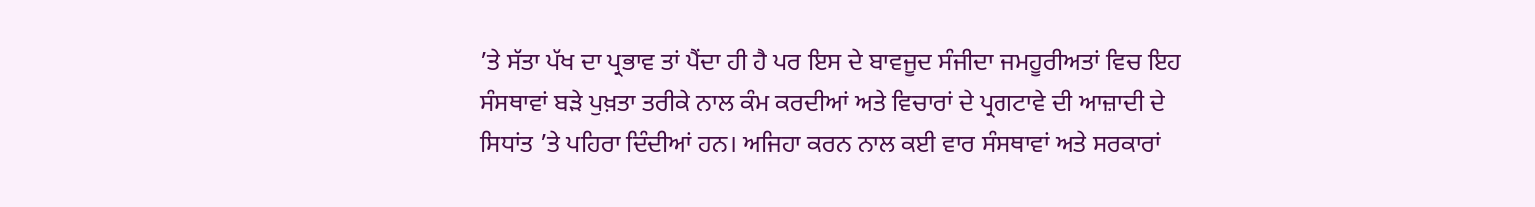’ਤੇ ਸੱਤਾ ਪੱਖ ਦਾ ਪ੍ਰਭਾਵ ਤਾਂ ਪੈਂਦਾ ਹੀ ਹੈ ਪਰ ਇਸ ਦੇ ਬਾਵਜੂਦ ਸੰਜੀਦਾ ਜਮਹੂਰੀਅਤਾਂ ਵਿਚ ਇਹ ਸੰਸਥਾਵਾਂ ਬੜੇ ਪੁਖ਼ਤਾ ਤਰੀਕੇ ਨਾਲ ਕੰਮ ਕਰਦੀਆਂ ਅਤੇ ਵਿਚਾਰਾਂ ਦੇ ਪ੍ਰਗਟਾਵੇ ਦੀ ਆਜ਼ਾਦੀ ਦੇ ਸਿਧਾਂਤ ’ਤੇ ਪਹਿਰਾ ਦਿੰਦੀਆਂ ਹਨ। ਅਜਿਹਾ ਕਰਨ ਨਾਲ ਕਈ ਵਾਰ ਸੰਸਥਾਵਾਂ ਅਤੇ ਸਰਕਾਰਾਂ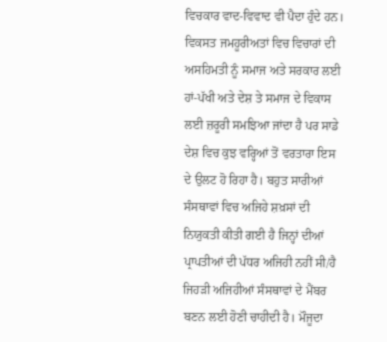ਵਿਚਕਾਰ ਵਾਦ-ਵਿਵਾਦ ਵੀ ਪੈਦਾ ਹੁੰਦੇ ਹਨ। ਵਿਕਸਤ ਜਮਹੂਰੀਅਤਾਂ ਵਿਚ ਵਿਚਾਰਾਂ ਦੀ ਅਸਹਿਮਤੀ ਨੂੰ ਸਮਾਜ ਅਤੇ ਸਰਕਾਰ ਲਈ ਹਾਂ-ਪੱਖੀ ਅਤੇ ਦੇਸ਼ ਤੇ ਸਮਾਜ ਦੇ ਵਿਕਾਸ ਲਈ ਜ਼ਰੂਰੀ ਸਮਝਿਆ ਜਾਂਦਾ ਹੈ ਪਰ ਸਾਡੇ ਦੇਸ਼ ਵਿਚ ਕੁਝ ਵਰ੍ਹਿਆਂ ਤੋਂ ਵਰਤਾਰਾ ਇਸ ਦੇ ਉਲਟ ਹੋ ਰਿਹਾ ਹੈ। ਬਹੁਤ ਸਾਰੀਆਂ ਸੰਸਥਾਵਾਂ ਵਿਚ ਅਜਿਹੇ ਸ਼ਖ਼ਸਾਂ ਦੀ ਨਿਯੁਕਤੀ ਕੀਤੀ ਗਈ ਹੈ ਜਿਨ੍ਹਾਂ ਦੀਆਂ ਪ੍ਰਾਪਤੀਆਂ ਦੀ ਪੱਧਰ ਅਜਿਹੀ ਨਹੀਂ ਸੀ/ਹੈ ਜਿਹੜੀ ਅਜਿਹੀਆਂ ਸੰਸਥਾਵਾਂ ਦੇ ਮੈਂਬਰ ਬਣਨ ਲਈ ਹੋਣੀ ਚਾਹੀਦੀ ਹੈ। ਮੌਜੂਦਾ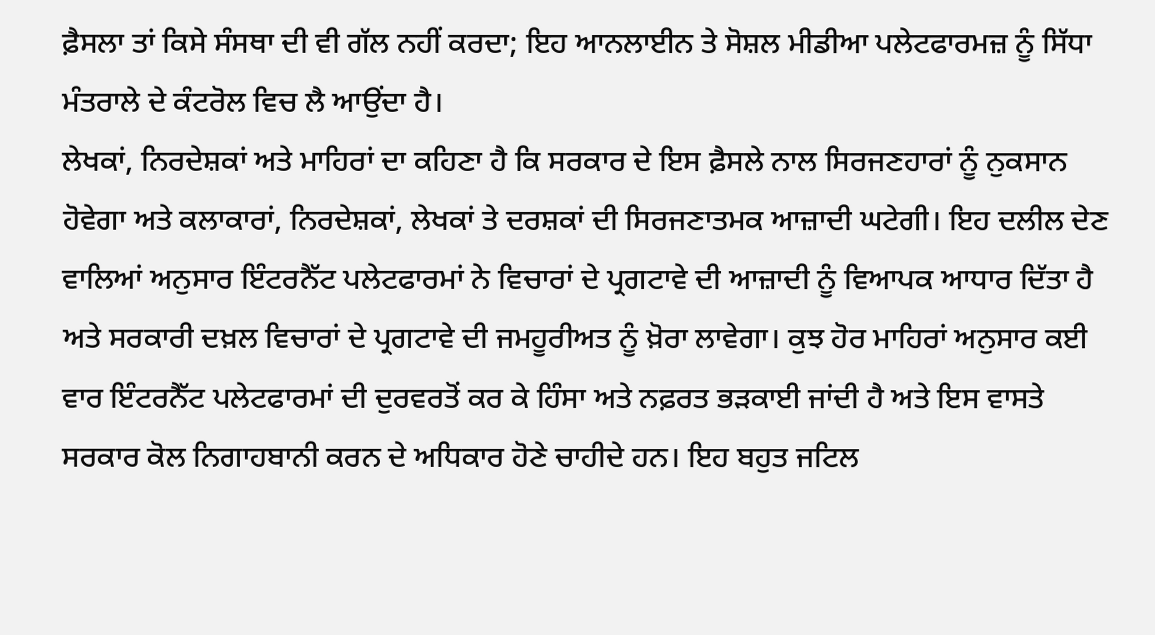ਫ਼ੈਸਲਾ ਤਾਂ ਕਿਸੇ ਸੰਸਥਾ ਦੀ ਵੀ ਗੱਲ ਨਹੀਂ ਕਰਦਾ; ਇਹ ਆਨਲਾਈਨ ਤੇ ਸੋਸ਼ਲ ਮੀਡੀਆ ਪਲੇਟਫਾਰਮਜ਼ ਨੂੰ ਸਿੱਧਾ ਮੰਤਰਾਲੇ ਦੇ ਕੰਟਰੋਲ ਵਿਚ ਲੈ ਆਉਂਦਾ ਹੈ।
ਲੇਖਕਾਂ, ਨਿਰਦੇਸ਼ਕਾਂ ਅਤੇ ਮਾਹਿਰਾਂ ਦਾ ਕਹਿਣਾ ਹੈ ਕਿ ਸਰਕਾਰ ਦੇ ਇਸ ਫ਼ੈਸਲੇ ਨਾਲ ਸਿਰਜਣਹਾਰਾਂ ਨੂੰ ਨੁਕਸਾਨ ਹੋਵੇਗਾ ਅਤੇ ਕਲਾਕਾਰਾਂ, ਨਿਰਦੇਸ਼ਕਾਂ, ਲੇਖਕਾਂ ਤੇ ਦਰਸ਼ਕਾਂ ਦੀ ਸਿਰਜਣਾਤਮਕ ਆਜ਼ਾਦੀ ਘਟੇਗੀ। ਇਹ ਦਲੀਲ ਦੇਣ ਵਾਲਿਆਂ ਅਨੁਸਾਰ ਇੰਟਰਨੈੱਟ ਪਲੇਟਫਾਰਮਾਂ ਨੇ ਵਿਚਾਰਾਂ ਦੇ ਪ੍ਰਗਟਾਵੇ ਦੀ ਆਜ਼ਾਦੀ ਨੂੰ ਵਿਆਪਕ ਆਧਾਰ ਦਿੱਤਾ ਹੈ ਅਤੇ ਸਰਕਾਰੀ ਦਖ਼ਲ ਵਿਚਾਰਾਂ ਦੇ ਪ੍ਰਗਟਾਵੇ ਦੀ ਜਮਹੂਰੀਅਤ ਨੂੰ ਖ਼ੋਰਾ ਲਾਵੇਗਾ। ਕੁਝ ਹੋਰ ਮਾਹਿਰਾਂ ਅਨੁਸਾਰ ਕਈ ਵਾਰ ਇੰਟਰਨੈੱਟ ਪਲੇਟਫਾਰਮਾਂ ਦੀ ਦੁਰਵਰਤੋਂ ਕਰ ਕੇ ਹਿੰਸਾ ਅਤੇ ਨਫ਼ਰਤ ਭੜਕਾਈ ਜਾਂਦੀ ਹੈ ਅਤੇ ਇਸ ਵਾਸਤੇ ਸਰਕਾਰ ਕੋਲ ਨਿਗਾਹਬਾਨੀ ਕਰਨ ਦੇ ਅਧਿਕਾਰ ਹੋਣੇ ਚਾਹੀਦੇ ਹਨ। ਇਹ ਬਹੁਤ ਜਟਿਲ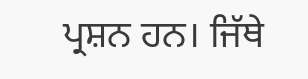ਪ੍ਰਸ਼ਨ ਹਨ। ਜਿੱਥੇ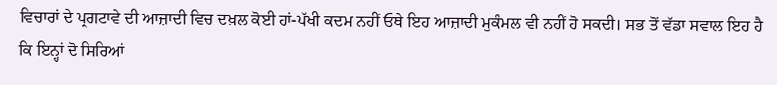ਵਿਚਾਰਾਂ ਦੇ ਪ੍ਰਗਟਾਵੇ ਦੀ ਆਜ਼ਾਦੀ ਵਿਚ ਦਖ਼ਲ ਕੋਈ ਹਾਂ-ਪੱਖੀ ਕਦਮ ਨਹੀਂ ਓਥੇ ਇਹ ਆਜ਼ਾਦੀ ਮੁਕੰਮਲ ਵੀ ਨਹੀਂ ਹੋ ਸਕਦੀ। ਸਭ ਤੋਂ ਵੱਡਾ ਸਵਾਲ ਇਹ ਹੈ ਕਿ ਇਨ੍ਹਾਂ ਦੋ ਸਿਰਿਆਂ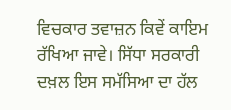ਵਿਚਕਾਰ ਤਵਾਜ਼ਨ ਕਿਵੇਂ ਕਾਇਮ ਰੱਖਿਆ ਜਾਵੇ। ਸਿੱਧਾ ਸਰਕਾਰੀ ਦਖ਼ਲ ਇਸ ਸਮੱਸਿਆ ਦਾ ਹੱਲ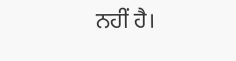ਨਹੀਂ ਹੈ।